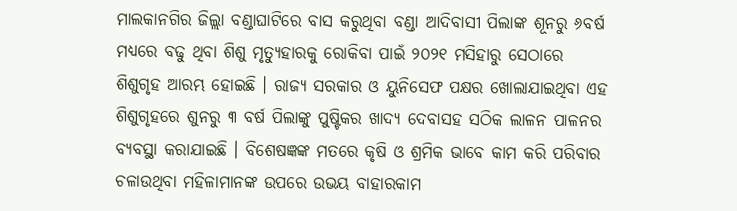ମାଲକାନଗିର ଜିଲ୍ଲା ବଣ୍ଡାଘାଟିରେ ବାସ କରୁଥିବା ବଣ୍ଡା ଆଦିବାସୀ ପିଲାଙ୍କ ଶୂନରୁ ୬ବର୍ଷ ମଧ୍ୟରେ ବଢୁ ଥିବା ଶିଶୁ ମୃତ୍ୟୁହାରକୁ ରୋକିବା ପାଇଁ ୨୦୨୧ ମସିହାରୁ ସେଠାରେ ଶିଶୁଗୃହ ଆରମ୍ଭ ହୋଇଛି । ରାଜ୍ୟ ସରକାର ଓ ୟୁନିସେଫ ପକ୍ଷର ଖୋଲାଯାଇଥିବା ଏହ ଶିଶୁଗୃହରେ ଶୁନରୁ ୩ ବର୍ଷ ପିଲାଙ୍କୁ ପୁଷ୍ଟିକର ଖାଦ୍ୟ ଦେବାସହ ସଠିକ ଲାଳନ ପାଳନର ବ୍ୟବସ୍ଥା କରାଯାଇଛି । ବିଶେଷଜ୍ଞଙ୍କ ମତରେ କୃଷି ଓ ଶ୍ରମିକ ଭାବେ କାମ କରି ପରିବାର ଚଳାଉଥିବା ମହିଳାମାନଙ୍କ ଉପରେ ଉଭୟ ବାହାରକାମ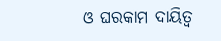ଓ ଘରକାମ ଦାୟିତ୍ୱ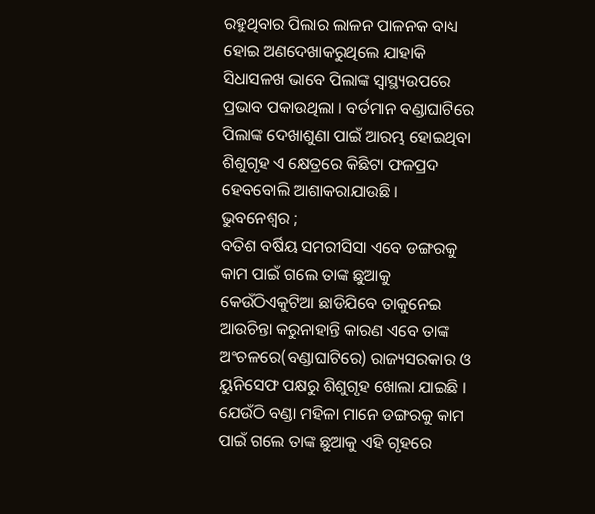ରହୁଥିବାର ପିଲାର ଲାଳନ ପାଳନକ ବାଧ୍ୟ ହୋଇ ଅଣଦେଖାକରୁଥିଲେ ଯାହାକି ସିଧାସଳଖ ଭାବେ ପିଲାଙ୍କ ସ୍ୱାସ୍ଥ୍ୟଉପରେ ପ୍ରଭାବ ପକାଉଥିଲା । ବର୍ତମାନ ବଣ୍ଡାଘାଟିରେ ପିଲାଙ୍କ ଦେଖାଶୁଣା ପାଇଁ ଆରମ୍ଭ ହୋଇଥିବା ଶିଶୁଗୃହ ଏ କ୍ଷେତ୍ରରେ କିଛିଟା ଫଳପ୍ରଦ ହେବବୋଲି ଆଶାକରାଯାଉଛି ।
ଭୁବନେଶ୍ୱର ;
ବତିଶ ବର୍ଷିୟ ସମରୀସିସା ଏବେ ଡଙ୍ଗରକୁ କାମ ପାଇଁ ଗଲେ ତାଙ୍କ ଛୁଆକୁ କେଉଁଠିଏକୁଟିଆ ଛାଡିଯିବେ ତାକୁନେଇ ଆଉଚିନ୍ତା କରୁନାହାନ୍ତି କାରଣ ଏବେ ତାଙ୍କ ଅଂଚଳରେ(ବଣ୍ଡାଘାଟିରେ) ରାଜ୍ୟସରକାର ଓ ୟୁନିସେଫ ପକ୍ଷରୁ ଶିଶୁଗୃହ ଖୋଲା ଯାଇଛି । ଯେଉଁଠି ବଣ୍ଡା ମହିଳା ମାନେ ଡଙ୍ଗରକୁ କାମ ପାଇଁ ଗଲେ ତାଙ୍କ ଛୁଆକୁ ଏହି ଗୃହରେ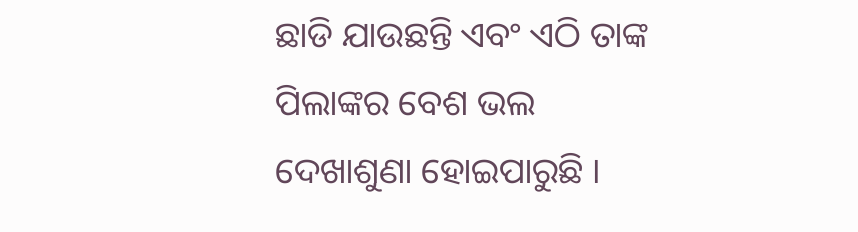ଛାଡି ଯାଉଛନ୍ତି ଏବଂ ଏଠି ତାଙ୍କ ପିଲାଙ୍କର ବେଶ ଭଲ ଦେଖାଶୁଣା ହୋଇପାରୁଛି ।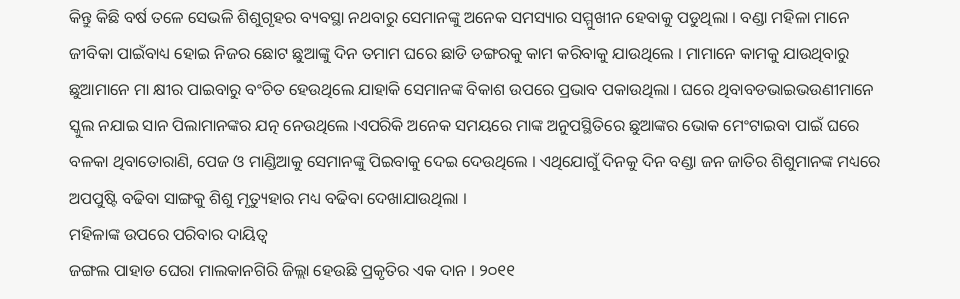କିନ୍ତୁ କିଛି ବର୍ଷ ତଳେ ସେଭଳି ଶିଶୁଗୃହର ବ୍ୟବସ୍ଥା ନଥବାରୁ ସେମାନଙ୍କୁ ଅନେକ ସମସ୍ୟାର ସମ୍ମୁଖୀନ ହେବାକୁ ପଡୁଥିଲା । ବଣ୍ଡା ମହିଳା ମାନେ ଜୀବିକା ପାଇଁବାଧ୍ୟ ହୋଇ ନିଜର ଛୋଟ ଛୁଆଙ୍କୁ ଦିନ ତମାମ ଘରେ ଛାଡି ଡଙ୍ଗରକୁ କାମ କରିବାକୁ ଯାଉଥିଲେ । ମାମାନେ କାମକୁ ଯାଉଥିବାରୁ ଛୁଆମାନେ ମା କ୍ଷୀର ପାଇବାରୁ ବଂଚିତ ହେଉଥିଲେ ଯାହାକି ସେମାନଙ୍କ ବିକାଶ ଉପରେ ପ୍ରଭାବ ପକାଉଥିଲା । ଘରେ ଥିବାବଡଭାଇଭଉଣୀମାନେ ସ୍କୁଲ ନଯାଇ ସାନ ପିଲାମାନଙ୍କର ଯତ୍ନ ନେଉଥିଲେ ।ଏପରିକି ଅନେକ ସମୟରେ ମାଙ୍କ ଅନୁପସ୍ଥିତିରେ ଛୁଆଙ୍କର ଭୋକ ମେଂଟାଇବା ପାଇଁ ଘରେ ବଳକା ଥିବାତୋରାଣି, ପେଜ ଓ ମାଣ୍ଡିଆକୁ ସେମାନଙ୍କୁ ପିଇବାକୁ ଦେଇ ଦେଉଥିଲେ । ଏଥିଯୋଗୁଁ ଦିନକୁ ଦିନ ବଣ୍ଡା ଜନ ଜାତିର ଶିଶୁମାନଙ୍କ ମଧ୍ୟରେ ଅପପୁଷ୍ଟି ବଢିବା ସାଙ୍ଗକୁ ଶିଶୁ ମୃତ୍ୟୁହାର ମଧ୍ୟ ବଢିବା ଦେଖାଯାଉଥିଲା ।
ମହିଳାଙ୍କ ଉପରେ ପରିବାର ଦାୟିତ୍ୱ
ଜଙ୍ଗଲ ପାହାଡ ଘେରା ମାଲକାନଗିରି ଜିଲ୍ଲା ହେଉଛି ପ୍ରକୃତିର ଏକ ଦାନ । ୨୦୧୧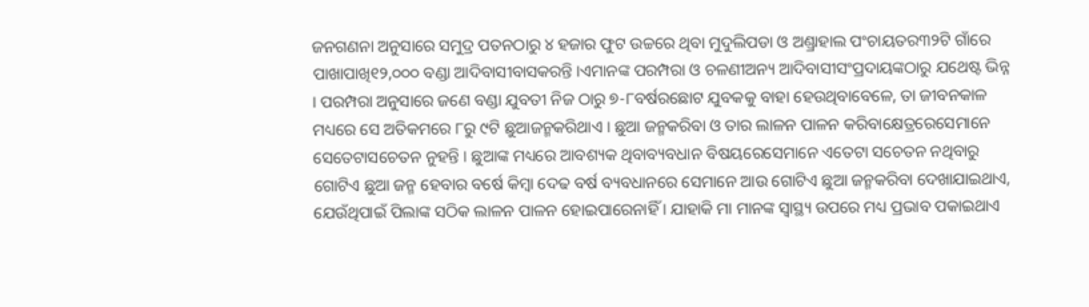ଜନଗଣନା ଅନୁସାରେ ସମୁଦ୍ର ପତନଠାରୁ ୪ ହଜାର ଫୁଟ ଉଚ୍ଚରେ ଥିବା ମୁଦୁଲିପଡା ଓ ଅଣ୍ଡ୍ରାହାଲ ପଂଚାୟତର୩୨ଟି ଗାଁରେ ପାଖାପାଖି୧୨,୦୦୦ ବଣ୍ଡା ଆଦିବାସୀବାସକରନ୍ତି ।ଏମାନଙ୍କ ପରମ୍ପରା ଓ ଚଳଣୀଅନ୍ୟ ଆଦିବାସୀସଂପ୍ରଦାୟଙ୍କଠାରୁ ଯଥେଷ୍ଟ ଭିନ୍ନ । ପରମ୍ପରା ଅନୁସାରେ ଜଣେ ବଣ୍ଡା ଯୁବତୀ ନିଜ ଠାରୁ ୭-୮ବର୍ଷରଛୋଟ ଯୁବକକୁ ବାହା ହେଉଥିବାବେଳେ, ତା ଜୀବନକାଳ ମଧ୍ୟରେ ସେ ଅତିକମରେ ୮ରୁ ୯ଟି ଛୁଆଜନ୍ମକରିଥାଏ । ଛୁଆ ଜନ୍ମକରିବା ଓ ତାର ଲାଳନ ପାଳନ କରିବାକ୍ଷେତ୍ରରେସେମାନେ ସେତେଟାସଚେତନ ନୁହନ୍ତି । ଛୁଆଙ୍କ ମଧ୍ୟରେ ଆବଶ୍ୟକ ଥିବାବ୍ୟବଧାନ ବିଷୟରେସେମାନେ ଏତେଟା ସଚେତନ ନଥିବାରୁ ଗୋଟିଏ ଛୁଆ ଜନ୍ମ ହେବାର ବର୍ଷେ କିମ୍ବା ଦେଢ ବର୍ଷ ବ୍ୟବଧାନରେ ସେମାନେ ଆଉ ଗୋଟିଏ ଛୁଆ ଜନ୍ମକରିବା ଦେଖାଯାଇଥାଏ, ଯେଉଁଥିପାଇଁ ପିଲାଙ୍କ ସଠିକ ଲାଳନ ପାଳନ ହୋଇପାରେନାହିଁ । ଯାହାକି ମା ମାନଙ୍କ ସ୍ୱାସ୍ଥ୍ୟ ଉପରେ ମଧ୍ୟ ପ୍ରଭାବ ପକାଇଥାଏ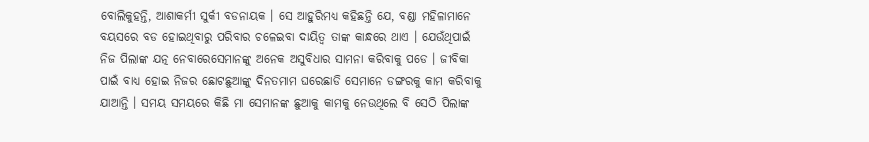ବୋଲିକୁହନ୍ତି, ଆଶାକର୍ମୀ ସୁର୍କୀ ବଡନାୟକ । ସେ ଆହୁରିମଧ୍ୟ କହିଛନ୍ତି ଯେ, ବଣ୍ଡା ମହିଳାମାନେ ବୟସରେ ବଡ ହୋଇଥିବାରୁ ପରିବାର ଚଳେଇବା ଦାୟିତ୍ୱ ତାଙ୍କ କାନ୍ଧରେ ଥାଏ । ଯେଉଁଥିପାଇଁ ନିଜ ପିଲାଙ୍କ ଯତ୍ନ ନେବାରେସେମାନଙ୍କୁ ଅନେକ ଅସୁବିଧାର ସାମନା କରିବାକୁ ପଡେ । ଜୀବିକା ପାଇଁ ବାଧ୍ୟ ହୋଇ ନିଜର ଛୋଟଛୁଆଙ୍କୁ ଦିନତମାମ ଘରେଛାଡି ସେମାନେ ଡଙ୍ଗରକୁ କାମ କରିବାକୁ ଯାଆନ୍ତି । ସମୟ ସମୟରେ କିଛି ମା ସେମାନଙ୍କ ଛୁଆକୁ କାମକୁ ନେଉଥିଲେ ବି ସେଠି ପିଲାଙ୍କ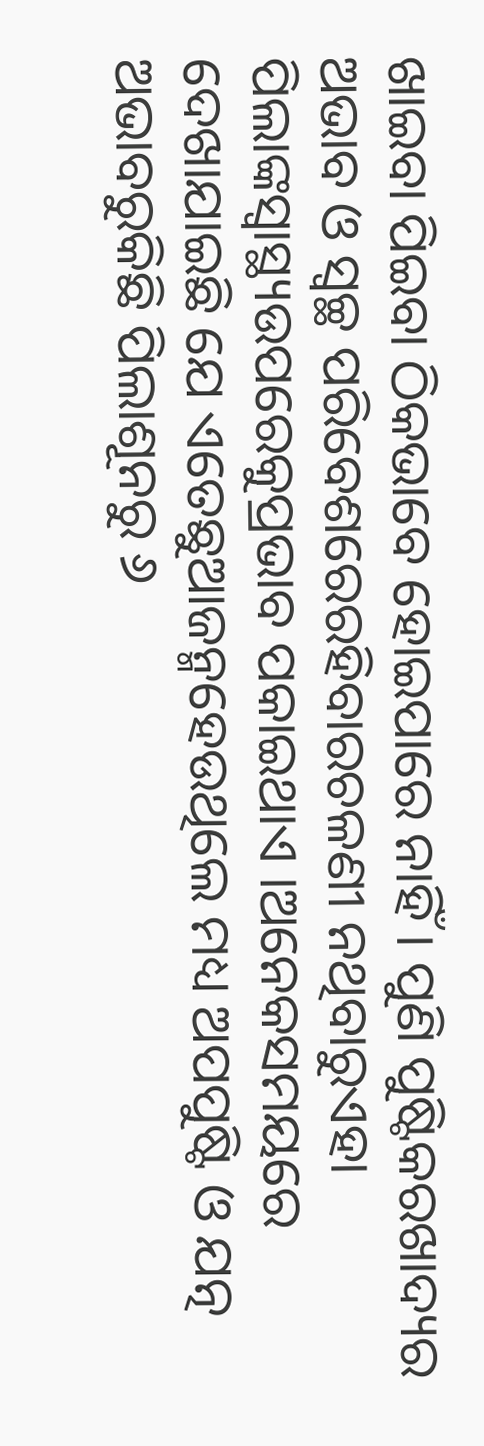ଖାଇବା ପିଇବା ଠିକଭାବେ ହୋଇପାରେ ନାହିଁ । ପୁଣି ପୁଷ୍ଟିକରଖାଦ୍ୟର ଅଭାବ ଓ ସ୍ୱଚ୍ଛ ପରିବେଶରେରହିବାରଚଳଣୀ ନଥିବାରୁଏହା ପିଲାଙ୍କସ୍ୱାସ୍ଥ୍ୟଉପରେକୁପ୍ରଭାବ ପକାଇଥାଏ ।ଅନେକସମୟରେ ଦେଖାଯାଇଛି ଯେ ଏତେଛୁଆଜନ୍ମହେଉଥିଲେ ମଧ୍ୟ ଅପପୁଷ୍ଟି ଓ ଯତ୍ନ ଅଭାବରୁକିଛି ପିଲାଶୂନରୁ ୬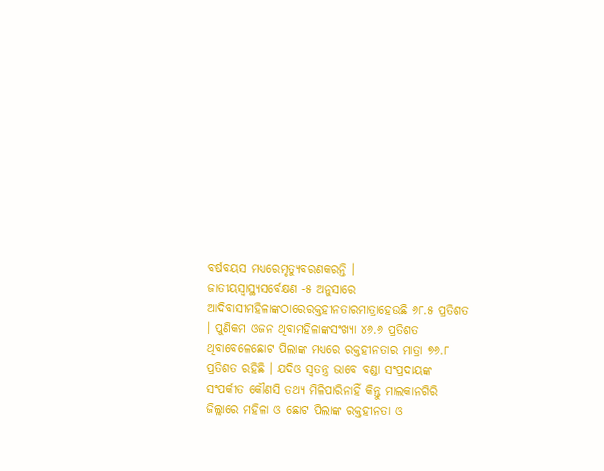ବର୍ଷବୟସ ମଧ୍ୟରେମୃତ୍ୟୁବରଣକରନ୍ତି ।
ଜାତୀୟସ୍ୱାସ୍ଥ୍ୟସର୍ବେକ୍ଷଣ -୫ ଅନୁସାରେ ଆଦିବାସୀମହିଳାଙ୍କଠାରେରକ୍ତହୀନତାରମାତ୍ରାହେଉଛି ୬୮.୫ ପ୍ରତିଶତ । ପୁଣିକମ ଓଜନ ଥିବାମହିଳାଙ୍କସଂଖ୍ୟା ୪୬.୬ ପ୍ରତିଶତ ଥିବାବେଳେଛୋଟ ପିଲାଙ୍କ ମଧ୍ୟରେ ରକ୍ତହୀନତାର ମାତ୍ରା ୭୬.୮ ପ୍ରତିଶତ ରହିଛି । ଯଦିଓ ସ୍ୱତନ୍ତ୍ର ଭାବେ ବଣ୍ଡା ସଂପ୍ରଦାୟଙ୍କ ସଂପର୍କୀତ କୌଣସି ତଥ୍ୟ ମିଳିପାରିନାହିଁ କିନ୍ତୁ ମାଲକାନଗିରି ଜିଲ୍ଲାରେ ମହିଳା ଓ ଛୋଟ ପିଲାଙ୍କ ରକ୍ତହୀନତା ଓ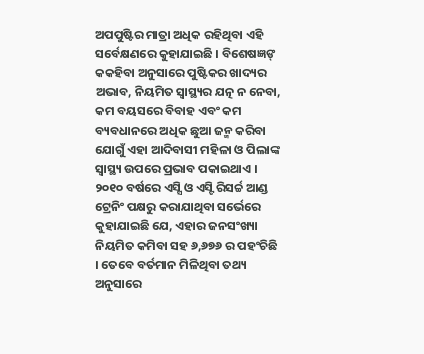ଅପପୁଷ୍ଟିର ମାତ୍ରା ଅଧିକ ରହିଥିବା ଏହି ସର୍ବେକ୍ଷଣରେ କୁହାଯାଇଛି । ବିଶେଷଜ୍ଞଙ୍ କକହିବା ଅନୁସାରେ ପୁଷ୍ଟିକର ଖାଦ୍ୟର ଅଭାବ, ନିୟମିତ ସ୍ୱାସ୍ଥ୍ୟର ଯତ୍ନ ନ ନେବା, କମ ବୟସରେ ବିବାହ ଏବଂ କମ ବ୍ୟବଧାନରେ ଅଧିକ ଛୁଆ ଜନ୍ମ କରିବା ଯୋଗୁଁ ଏହା ଆଦିବାସୀ ମହିଳା ଓ ପିଲାଙ୍କ ସ୍ୱାସ୍ଥ୍ୟ ଉପରେ ପ୍ରଭାବ ପକାଇଥାଏ ।
୨୦୧୦ ବର୍ଷରେ ଏସ୍ସି ଓ ଏସ୍ଟି ରିସର୍ଚ୍ଚ ଆଣ୍ଡ ଟ୍ରେନିଂ ପକ୍ଷରୁ କରାଯାଥିବା ସର୍ଭେରେ କୁହାଯାଇଛି ଯେ, ଏହାର ଜନସଂଖ୍ୟା ନିୟମିତ କମିବା ସହ ୬,୬୭୬ ର ପହଂଚିଛି । ତେବେ ବର୍ତମାନ ମିଳିଥିବା ତଥ୍ୟ ଅନୁସାରେ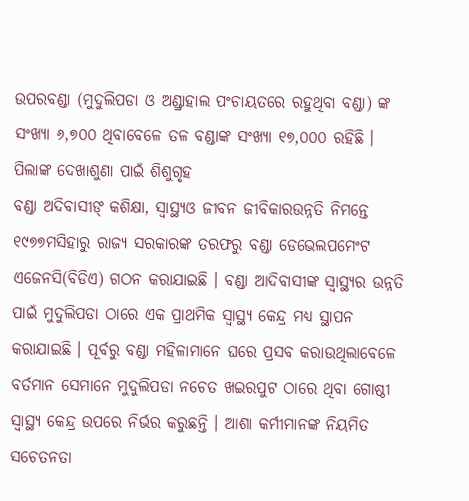ଉପରବଣ୍ଡା (ମୁଦୁଲିପଡା ଓ ଅଣ୍ଡ୍ରାହାଲ ପଂଚାୟତରେ ରହୁଥିବା ବଣ୍ଡା) ଙ୍କ ସଂଖ୍ୟା ୬,୭୦୦ ଥିବାବେଳେ ତଳ ବଣ୍ଡାଙ୍କ ସଂଖ୍ୟା ୧୭,୦୦୦ ରହିଛି ।
ପିଲାଙ୍କ ଦେଖାଶୁଣା ପାଇଁ ଶିଶୁଗୃହ
ବଣ୍ଡା ଅଦିବାସୀଙ୍ କଶିକ୍ଷା, ସ୍ୱାସ୍ଥ୍ୟଓ ଜୀବନ ଜୀବିକାରଉନ୍ନତି ନିମନ୍ତେ ୧୯୭୭ମସିହାରୁ ରାଜ୍ୟ ସରକାରଙ୍କ ତରଫରୁ ବଣ୍ଡା ଡେଭେଲପମେଂଟ ଏଜେନସି(ବିଡିଏ) ଗଠନ କରାଯାଇଛି । ବଣ୍ଡା ଆଦିବାସୀଙ୍କ ସ୍ୱାସ୍ଥ୍ୟର ଉନ୍ନତି ପାଇଁ ମୁଦୁଲିପଡା ଠାରେ ଏକ ପ୍ରାଥମିକ ସ୍ୱାସ୍ଥ୍ୟ କେନ୍ଦ୍ର ମଧ୍ୟ ସ୍ଥାପନ କରାଯାଇଛି । ପୂର୍ବରୁ ବଣ୍ଡା ମହିଳାମାନେ ଘରେ ପ୍ରସବ କରାଉଥିଲାବେଳେ ବର୍ତମାନ ସେମାନେ ମୁଦୁଲିପଡା ନଚେତ ଖଇରପୁଟ ଠାରେ ଥିବା ଗୋଷ୍ଠୀ ସ୍ୱାସ୍ଥ୍ୟ କେନ୍ଦ୍ର ଉପରେ ନିର୍ଭର କରୁଛନ୍ତି । ଆଶା କର୍ମୀମାନଙ୍କ ନିୟମିତ ସଚେତନତା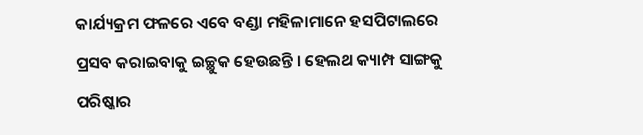କାର୍ଯ୍ୟକ୍ରମ ଫଳରେ ଏବେ ବଣ୍ଡା ମହିଳାମାନେ ହସପିଟାଲରେ ପ୍ରସବ କରାଇବାକୁ ଇଚ୍ଛୁକ ହେଉଛନ୍ତି । ହେଲଥ କ୍ୟାମ୍ପ ସାଙ୍ଗକୁ ପରିଷ୍କାର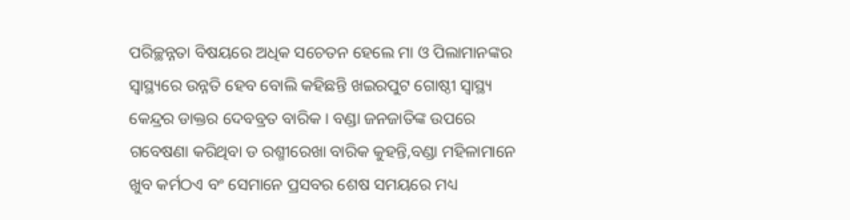ପରିଚ୍ଛନ୍ନତା ବିଷୟରେ ଅଧିକ ସଚେତନ ହେଲେ ମା ଓ ପିଲାମାନଙ୍କର ସ୍ୱାସ୍ଥ୍ୟରେ ଉନ୍ନତି ହେବ ବୋଲି କହିଛନ୍ତି ଖଇରପୁଟ ଗୋଷ୍ଠୀ ସ୍ୱାସ୍ଥ୍ୟ କେନ୍ଦ୍ରର ଡାକ୍ତର ଦେବବ୍ରତ ବାରିକ । ବଣ୍ଡା ଜନଜାତିଙ୍କ ଉପରେ ଗବେଷଣା କରିଥିବା ଡ ରଶ୍ମୀରେଖା ବାରିକ କୁହନ୍ତି,ବଣ୍ଡା ମହିଳାମାନେ ଖୁବ କର୍ମଠଏ ବଂ ସେମାନେ ପ୍ରସବର ଶେଷ ସମୟରେ ମଧ୍ୟ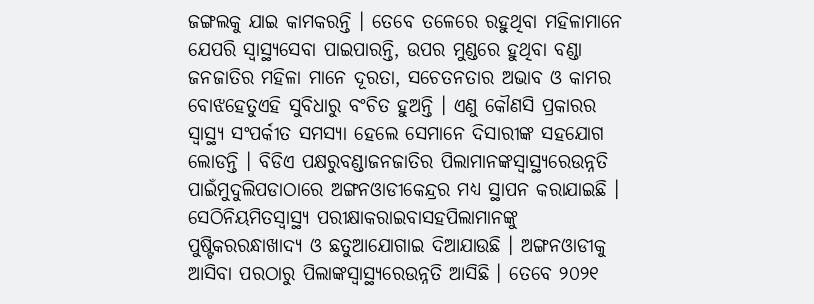ଜଙ୍ଗଲକୁ ଯାଇ କାମକରନ୍ତି । ତେବେ ତଳେରେ ରହୁଥିବା ମହିଳାମାନେ ଯେପରି ସ୍ୱାସ୍ଥ୍ୟସେବା ପାଇପାରନ୍ତି, ଉପର ମୁଣ୍ଡରେ ହୁଥିବା ବଣ୍ଡା ଜନଜାତିର ମହିଳା ମାନେ ଦୂରତା, ସଚେତନତାର ଅଭାବ ଓ କାମର ବୋଝହେତୁଏହି ସୁବିଧାରୁ ବଂଚିତ ହୁଅନ୍ତି । ଏଣୁ କୌଣସି ପ୍ରକାରର ସ୍ୱାସ୍ଥ୍ୟ ସଂପର୍କୀତ ସମସ୍ୟା ହେଲେ ସେମାନେ ଦିସାରୀଙ୍କ ସହଯୋଗ ଲୋଡନ୍ତି । ବିଡିଏ ପକ୍ଷରୁବଣ୍ଡାଜନଜାତିର ପିଲାମାନଙ୍କସ୍ୱାସ୍ଥ୍ୟରେଉନ୍ନତି ପାଇଁମୁଦୁଲିପଡାଠାରେ ଅଙ୍ଗନଓାଡୀକେନ୍ଦ୍ରର ମଧ୍ୟ ସ୍ଥାପନ କରାଯାଇଛି । ସେଠିନିୟମିତସ୍ୱାସ୍ଥ୍ୟ ପରୀକ୍ଷାକରାଇବାସହପିଲାମାନଙ୍କୁ ପୁଷ୍ଟିକରରନ୍ଧାଖାଦ୍ୟ ଓ ଛତୁଆଯୋଗାଇ ଦିଆଯାଉଛି । ଅଙ୍ଗନଓାଡୀକୁ ଆସିବା ପରଠାରୁ ପିଲାଙ୍କସ୍ୱାସ୍ଥ୍ୟରେଉନ୍ନତି ଆସିଛି । ତେବେ ୨୦୨୧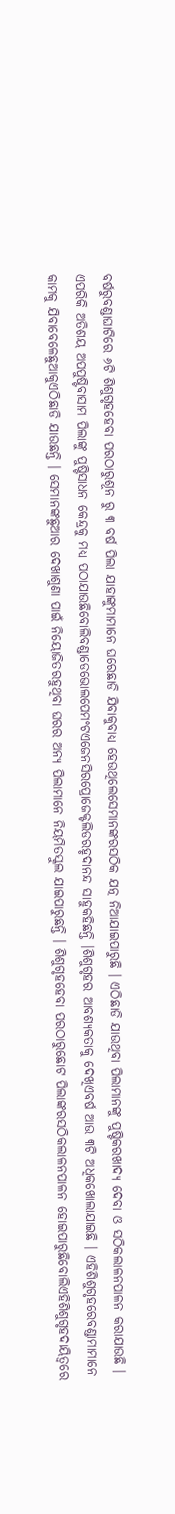ବର୍ଷରୁବଣ୍ଡାଘାଟିରେ ୬ଟି ଶିଶୁଗୃହହେବା ପରଠାରୁଶୂନ ରୁ ୩ ବର୍ଷ ପିଲା ଯାହାଙ୍କୁମାମାନେ ଘରେଛାଡି ଯିବାକୁବାଧ୍ୟ ହେଉଥିଲେସେମାନଙ୍କରସଠିକ ଯତ୍ନ ନିଆଯାଇପାରୁଛି । ଏଠିଛାଡି ଯାଉଥିବା ପିଲାମାନଙ୍କୁ ପୁଷ୍ଟିକରଖାଦ୍ୟ ଦେବା ଓ ସଠିକଲାଳନପାଳନ କରାଯାଉଛି । ଏପରିକି ଅତିଶୟ ଅପପୁଷ୍ଟିବାସାମ ପିଲାଙ୍କୁ ପୁଷ୍ଟିସାଧନ କେନ୍ଦ୍ରକୁ ମଧ୍ୟ ପଠାଯାଉଛିବୋଲିବଣ୍ଡାଡେଭୋଲପେମଂଟଏଜେନସିରପ୍ରୋଜେକ୍ଟଲିଡରହୃଦାନନ୍ଦ ସାହୁକହିଛନ୍ତି ।ଶିଶୁଗୃହର ଆବଶ୍ୟକତାକୁ ଦେଖିଏବର୍ଷ ଆଉ ୩ଟି ଅଧିକଖୋଲାଯାଇଛି । ଏହିଶିଶୁଗୃହରେବଣ୍ଡାମାମାନେ କାମକୁ ଯିବାବେଳେଛୁଆକୁଏଠିଛାଡି ଯାଉଛନ୍ତି । ସେମାନଙ୍କଛୁଆର ଦେଖାଶୁଣା ପାଇଁ ନିୟୋଜିତରହୁଥିବା ଘରର ଅନ୍ୟ ପିଲାମାନେ ନିୟମିତସ୍କୁଲ ଯାଇପାରୁଛନ୍ତି । ଶିଶୁଗୃହହେବା ପରଠାରୁଛୋଟ ପିଲାଙ୍କରସଠିକଲାଳନପାଳନ ହୋଇପାରୁଛିବୋଲିଏହିଶିଶୁଗୃହଦାୟିତ୍ୱରେ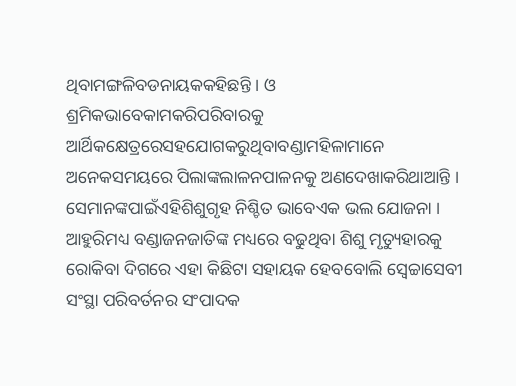ଥିବାମଙ୍ଗଳିବଡନାୟକକହିଛନ୍ତି । ଓ ଶ୍ରମିକଭାବେକାମକରିପରିବାରକୁ ଆର୍ଥିକକ୍ଷେତ୍ରରେସହଯୋଗକରୁଥିବାବଣ୍ଡାମହିଳାମାନେ ଅନେକସମୟରେ ପିଲାଙ୍କଲାଳନପାଳନକୁ ଅଣଦେଖାକରିଥାଆନ୍ତି । ସେମାନଙ୍କପାଇଁଏହିଶିଶୁଗୃହ ନିଶ୍ଚିତ ଭାବେଏକ ଭଲ ଯୋଜନା । ଆହୁରିମଧ୍ୟ ବଣ୍ଡାଜନଜାତିଙ୍କ ମଧ୍ୟରେ ବଢୁଥିବା ଶିଶୁ ମୃତ୍ୟୁହାରକୁ ରୋକିବା ଦିଗରେ ଏହା କିଛିଟା ସହାୟକ ହେବବୋଲି ସ୍ୱେଚ୍ଚାସେବୀ ସଂସ୍ଥା ପରିବର୍ତନର ସଂପାଦକ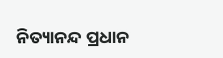ନିତ୍ୟାନନ୍ଦ ପ୍ରଧାନ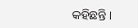କହିଛନ୍ତି ।